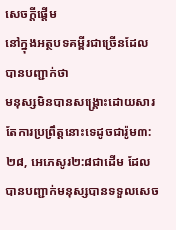សេចក្ដីផ្ដើម
នៅក្នុងអត្ថបទគម្ពីរជាច្រើនដែលបានបញ្ជាក់ថា
មនុស្សមិនបានសង្រ្គោះដោយសារតែការប្រព្រឹត្តនោះទេដូចជារ៉ូម៣:២៨, អេភេសូរ២:៨ជាដើម ដែលបានបញ្ជាក់មនុស្សបានទទួលសេច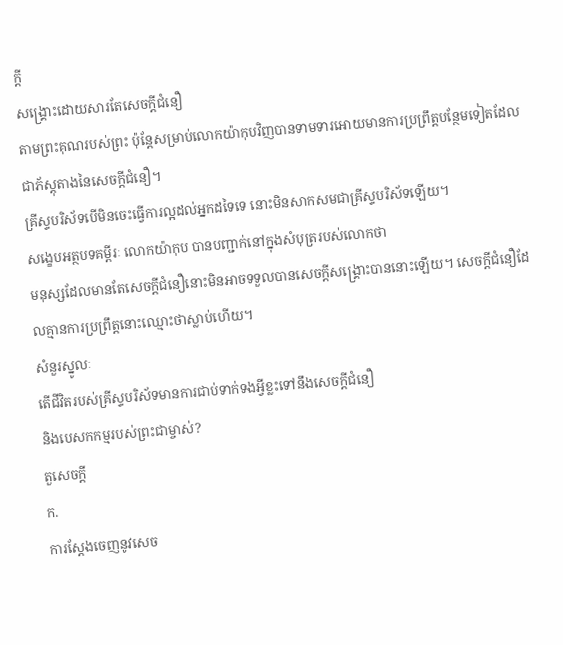ក្ដី
សង្រ្គោះដោយសារតែសេចក្ដីជំនឿ
តាមព្រះគុណរបស់ព្រះ ប៉ុន្តែសម្រាប់លោកយ៉ាកុបវិញបានទាមទារអោយមានការប្រព្រឹត្តបន្ថែមទៀតដែលជាភ័ស្តុតាងនៃសេចក្ដីជំនឿ។
គ្រីស្ទបរិស័ទបើមិនចេះធ្វើការល្អដល់អ្នកដទៃទេ នោះមិនសាកសមជាគ្រីស្ទបរិស័ទឡើយ។
សង្ខេបអត្ថបទគម្ពីរៈ លោកយ៉ាកុប បានបញ្ជាក់នៅក្នុងសំបុត្ររបស់លោកថា
មនុស្សដែលមានតែសេចក្ដីជំនឿនោះមិនអាចទទួលបានសេចក្ដីសង្រ្គោះបាននោះឡើយ។ សេចក្ដីជំនឿដែលគ្មានការប្រព្រឹត្តនោះឈ្មោះថាស្លាប់ហើយ។
សំនួរស្នូលៈ
តើជីវិតរបស់គ្រីស្ទបរិស័ទមានការជាប់ទាក់ទងអ្វីខ្លះទៅនឹងសេចក្ដីជំនឿ
និងបេសកកម្មរបស់ព្រះជាម្ចាស់?
តួសេចក្ដី
ក.
ការស្ដែងចេញនូវសេច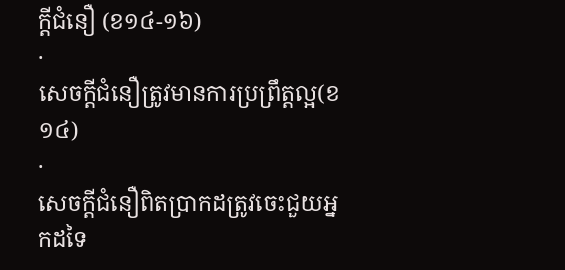ក្ដីជំនឿ (ខ១៤-១៦)
·
សេចក្ដីជំនឿត្រូវមានការប្រព្រឹត្តល្អ(ខ១៤)
·
សេចក្ដីជំនឿពិតប្រាកដត្រូវចេះជួយអ្នកដទៃ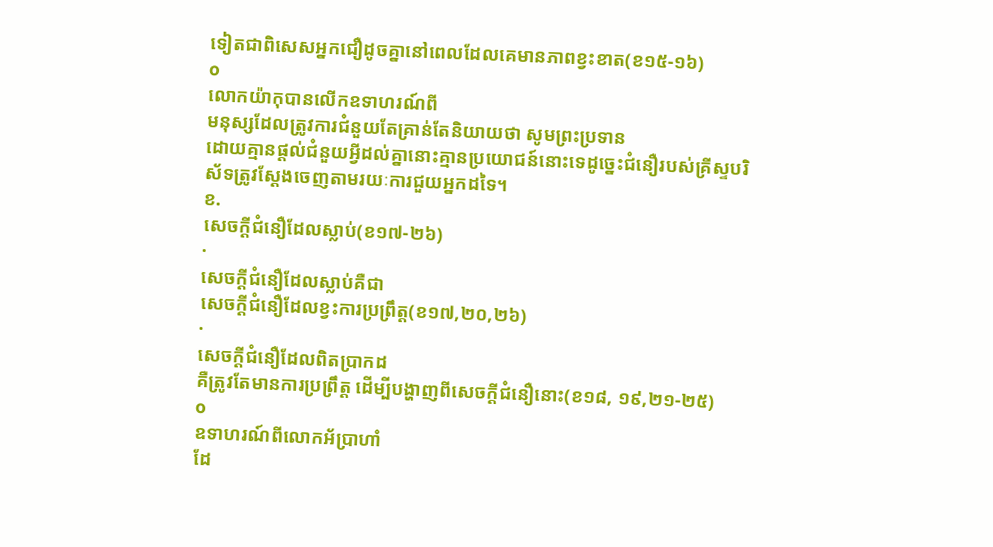ទៀតជាពិសេសអ្នកជឿដូចគ្នានៅពេលដែលគេមានភាពខ្វះខាត(ខ១៥-១៦)
o
លោកយ៉ាកុបានលើកឧទាហរណ៍ពី
មនុស្សដែលត្រូវការជំនួយតែគ្រាន់តែនិយាយថា សូមព្រះប្រទាន
ដោយគ្មានផ្ដល់ជំនួយអ្វីដល់គ្នានោះគ្មានប្រយោជន៍នោះទេដូច្នេះជំនឿរបស់គ្រីស្ទបរិស័ទត្រូវស្ដែងចេញតាមរយៈការជួយអ្នកដទៃ។
ខ.
សេចក្ដីជំនឿដែលស្លាប់(ខ១៧-២៦)
·
សេចក្ដីជំនឿដែលស្លាប់គឺជា
សេចក្ដីជំនឿដែលខ្វះការប្រព្រឹត្ត(ខ១៧,២០,២៦)
·
សេចក្ដីជំនឿដែលពិតប្រាកដ
គឺត្រូវតែមានការប្រព្រឹត្ត ដើម្បីបង្ហាញពីសេចក្ដីជំនឿនោះ(ខ១៨, ១៩,២១-២៥)
o
ឧទាហរណ៍ពីលោកអ័ប្រាហាំ
ដែ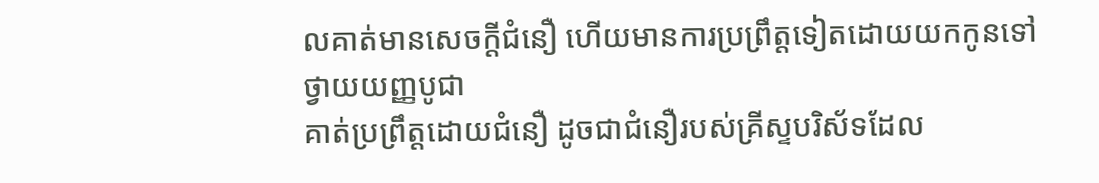លគាត់មានសេចក្ដីជំនឿ ហើយមានការប្រព្រឹត្តទៀតដោយយកកូនទៅថ្វាយយញ្ញបូជា
គាត់ប្រព្រឹត្តដោយជំនឿ ដូចជាជំនឿរបស់គ្រីស្ទបរិស័ទដែល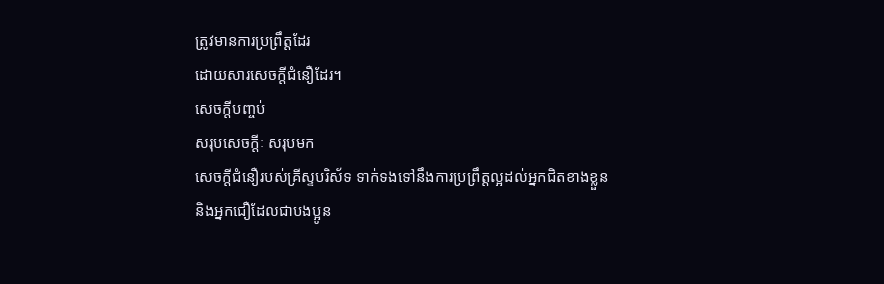ត្រូវមានការប្រព្រឹត្តដែរ
ដោយសារសេចក្ដីជំនឿដែរ។
សេចក្ដីបញ្ចប់
សរុបសេចក្ដីៈ សរុបមក
សេចក្ដីជំនឿរបស់គ្រីស្ទបរិស័ទ ទាក់ទងទៅនឹងការប្រព្រឹត្តល្អដល់អ្នកជិតខាងខ្លួន
និងអ្នកជឿដែលជាបងប្អូន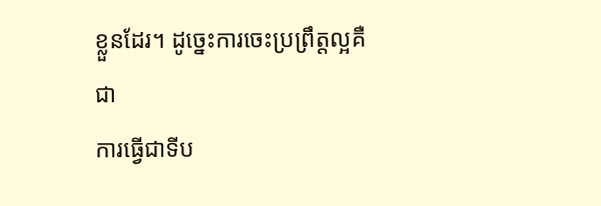ខ្លួនដែរ។ ដូច្នេះការចេះប្រព្រឹត្តល្អគឺជា
ការធ្វើជាទីប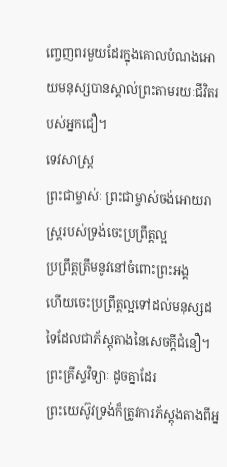ញ្ចេញពរមួយដែរក្នុងគោលបំណងអោយមនុស្សបានស្គាល់ព្រះតាមរយៈជីវិតរបស់អ្នកជឿ។
ទេវសាស្រ្ត
ព្រះជាម្ចាស់ៈ ព្រះជាម្ចាស់ចង់អោយរាស្រ្តរបស់ទ្រង់ចេះប្រព្រឹត្តល្អ
ប្រព្រឹត្តត្រឹមនូវនៅចំពោះព្រះអង្គ
ហើយចេះប្រព្រឹត្តល្អទៅដល់មនុស្សដទៃដែលជាភ័ស្តុតាងនៃសេចក្ដីជំនឿ។
ព្រះគ្រីស្ទវិទ្យាៈ ដូចគ្នាដែរ
ព្រះយេស៊ូវទ្រង់ក៏ត្រូវការភ័ស្តុងតាងពីអ្ន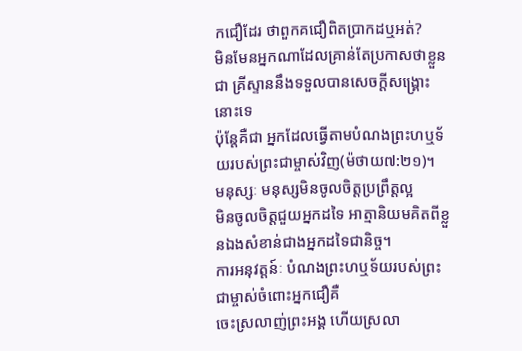កជឿដែរ ថាពួកគជឿពិតប្រាកដឬអត់?
មិនមែនអ្នកណាដែលគ្រាន់តែប្រកាសថាខ្លួនជា គ្រីស្ទាននឹងទទួលបានសេចក្ដីសង្រ្គោះនោះទេ
ប៉ុន្តែគឺជា អ្នកដែលធ្វើតាមបំណងព្រះហឬទ័យរបស់ព្រះជាម្ចាស់វិញ(ម៉ថាយ៧:២១)។
មនុស្សៈ មនុស្សមិនចូលចិត្តប្រព្រឹត្តល្អ
មិនចូលចិត្តជួយអ្នកដទៃ អាត្មានិយមគិតពីខ្លួនឯងសំខាន់ជាងអ្នកដទៃជានិច្ច។
ការអនុវត្តន៍ៈ បំណងព្រះហឬទ័យរបស់ព្រះជាម្ចាស់ចំពោះអ្នកជឿគឺ
ចេះស្រលាញ់ព្រះអង្គ ហើយស្រលា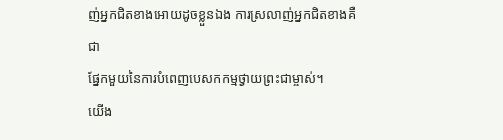ញ់អ្នកជិតខាងអោយដូចខ្លួនឯង ការស្រលាញ់អ្នកជិតខាងគឺជា
ផ្នែកមួយនៃការបំពេញបេសកកម្មថ្វាយព្រះជាម្ចាស់។
យើង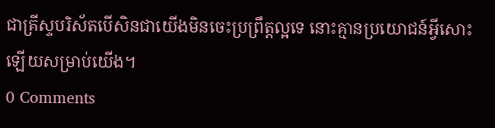ជាគ្រីស្ទបរិស័តបើសិនជាយើងមិនចេះប្រព្រឹត្តល្អទេ នោះគ្មានប្រយោជន៍អ្វីសោះឡើយសម្រាប់យើង។
0 Comments